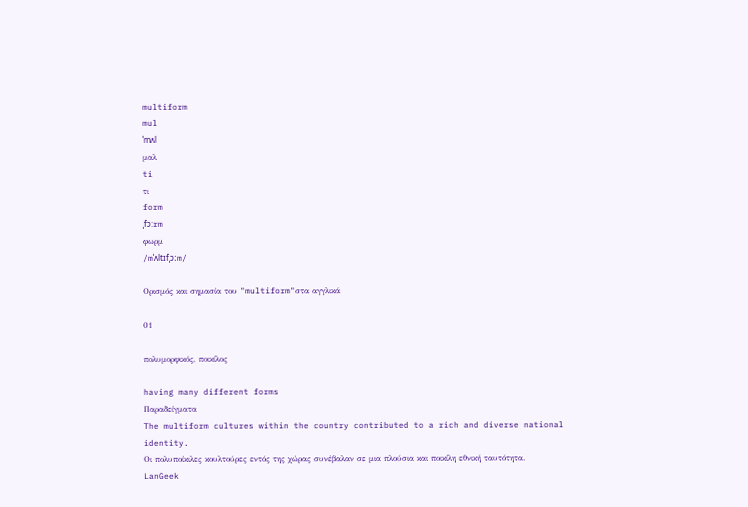multiform
mul
ˈmʌl
μαλ
ti
τι
form
ˌfɔ:rm
φωρμ
/mˈʌltɪfˌɔːm/

Ορισμός και σημασία του "multiform"στα αγγλικά

01

πολυμορφικός, ποικίλος

having many different forms
Παραδείγματα
The multiform cultures within the country contributed to a rich and diverse national identity.
Οι πολυποίκιλες κουλτούρες εντός της χώρας συνέβαλαν σε μια πλούσια και ποικίλη εθνική ταυτότητα.
LanGeek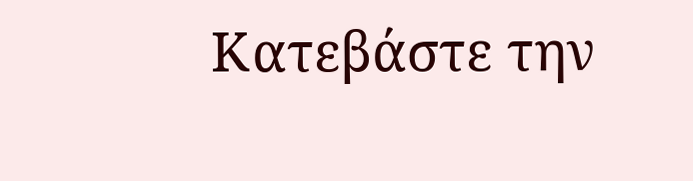Κατεβάστε την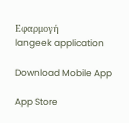Εφαρμογή
langeek application

Download Mobile App

App Store